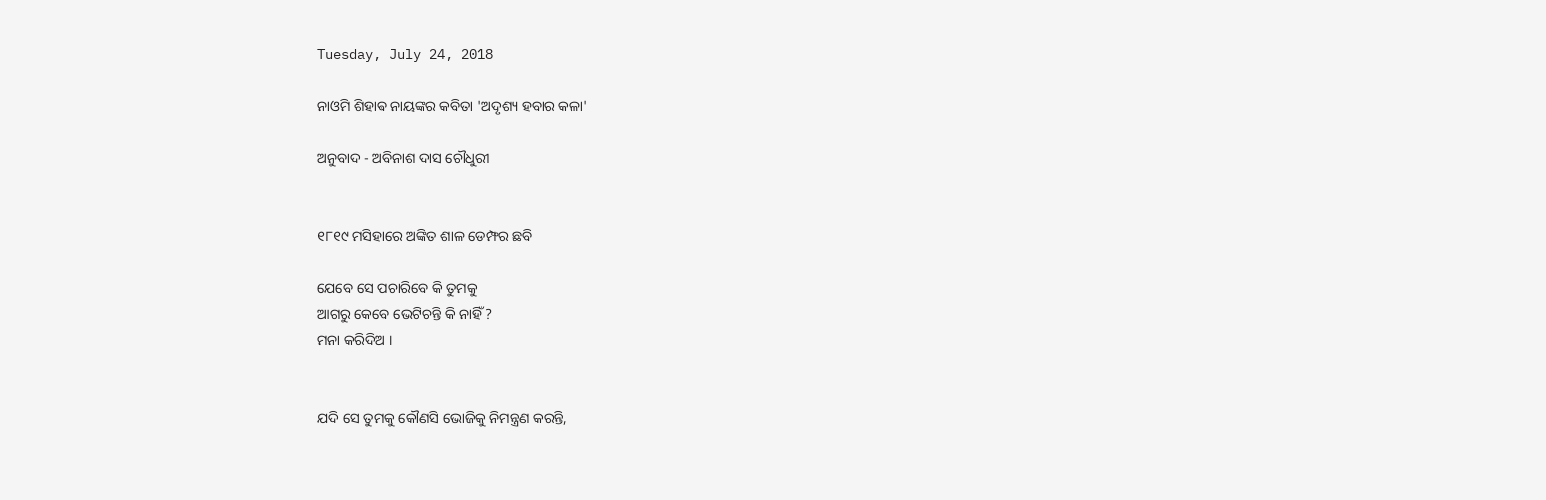Tuesday, July 24, 2018

ନାଓମି ଶିହାଵ ନାୟଙ୍କର କବିତା 'ଅଦୃଶ୍ୟ ହବାର କଳା'

ଅନୁବାଦ - ଅବିନାଶ ଦାସ ଚୌଧୁରୀ


୧୮୧୯ ମସିହାରେ ଅଙ୍କିତ ଶାଳ ଡେମ୍ଫର ଛବି

ଯେବେ ସେ ପଚାରିବେ କି ତୁମକୁ
ଆଗରୁ କେବେ ଭେଟିଚନ୍ତି କି ନାହିଁ ?
ମନା କରିଦିଅ ।


ଯଦି ସେ ତୁମକୁ କୌଣସି ଭୋଜିକୁ ନିମନ୍ତ୍ରଣ କରନ୍ତି,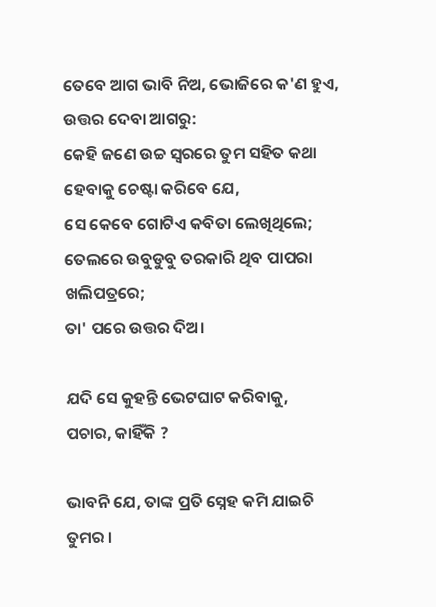ତେବେ ଆଗ ଭାବି ନିଅ, ଭୋଜିରେ କ'ଣ ହୁଏ,
ଉତ୍ତର ଦେବା ଆଗରୁ:
କେହି ଜଣେ ଉଚ୍ଚ ସ୍ୱରରେ ତୁମ ସହିତ କଥା ହେବାକୁ ଚେଷ୍ଟା କରିବେ ଯେ,
ସେ କେବେ ଗୋଟିଏ କବିତା ଲେଖିଥିଲେ;
ତେଲରେ ଉବୁଡୁବୁ ତରକାରି ଥିବ ପାପରା ଖଲିପତ୍ରରେ;
ତା' ପରେ ଉତ୍ତର ଦିଅ।

ଯଦି ସେ କୁହନ୍ତି ଭେଟଘାଟ କରିବାକୁ,
ପଚାର, କାହିଁକି ?

ଭାବନି ଯେ, ତାଙ୍କ ପ୍ରତି ସ୍ନେହ କମି ଯାଇଚି ତୁମର ।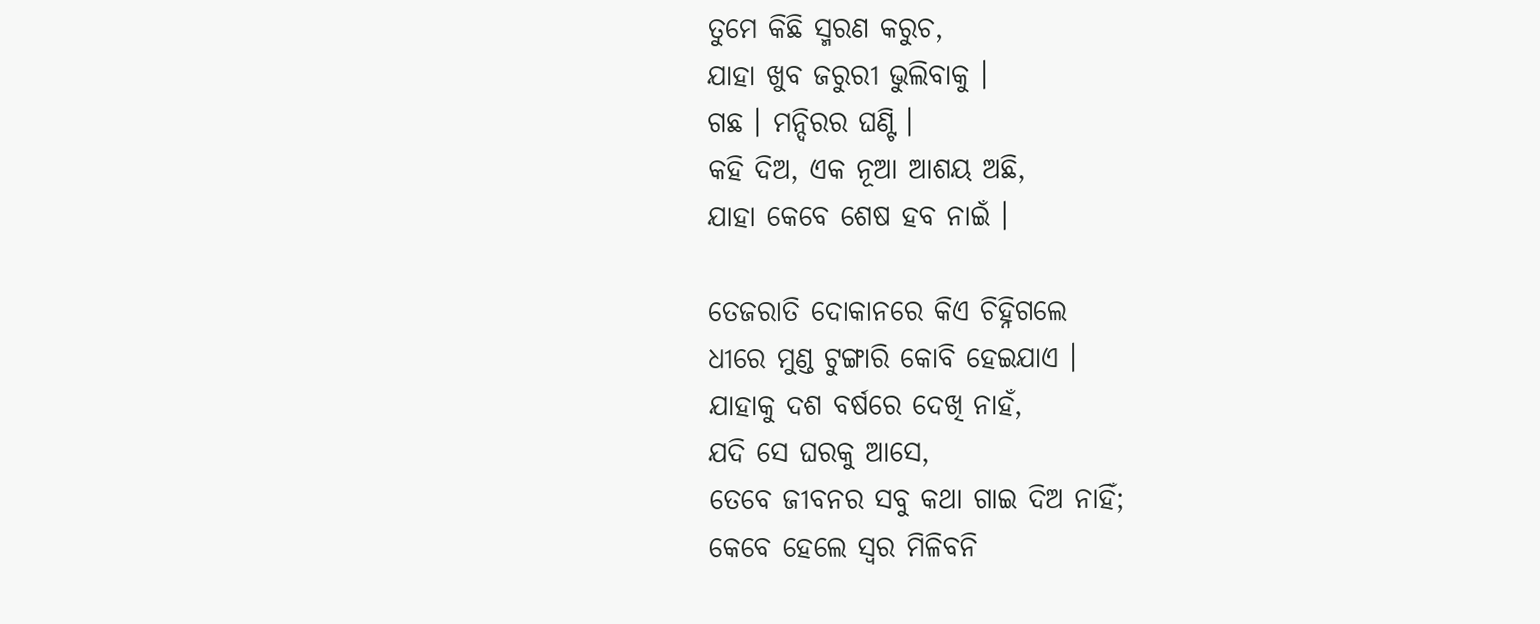ତୁମେ କିଛି ସ୍ମରଣ କରୁଚ,
ଯାହା ଖୁବ ଜରୁରୀ ଭୁଲିବାକୁ ।
ଗଛ । ମନ୍ଦିରର ଘଣ୍ଟି ।
କହି ଦିଅ, ଏକ ନୂଆ ଆଶୟ ଅଛି,
ଯାହା କେବେ ଶେଷ ହବ ନାଇଁ ।

ତେଜରାତି ଦୋକାନରେ କିଏ ଚିହ୍ନିଗଲେ
ଧୀରେ ମୁଣ୍ଡ ଟୁଙ୍ଗାରି କୋବି ହେଇଯାଏ ।
ଯାହାକୁ ଦଶ ବର୍ଷରେ ଦେଖି ନାହଁ,
ଯଦି ସେ ଘରକୁ ଆସେ,
ତେବେ ଜୀବନର ସବୁ କଥା ଗାଇ ଦିଅ ନାହିଁ;
କେବେ ହେଲେ ସ୍ୱର ମିଳିବନି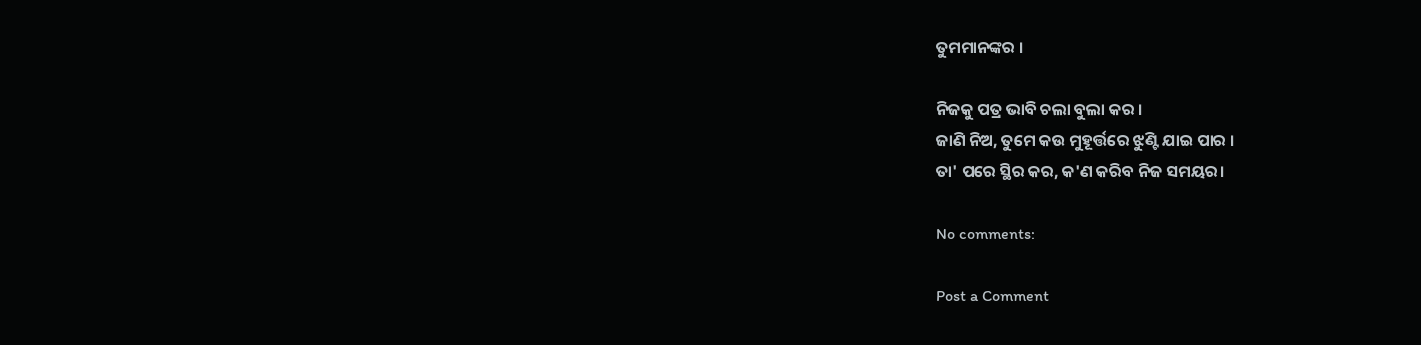ତୁମମାନଙ୍କର ।

ନିଜକୁ ପତ୍ର ଭାବି ଚଲା ବୁଲା କର ।
ଜାଣି ନିଅ, ତୁମେ କଉ ମୁହୂର୍ତ୍ତରେ ଝୁଣ୍ଟି ଯାଇ ପାର ।
ତା' ପରେ ସ୍ଥିର କର, କ'ଣ କରିବ ନିଜ ସମୟର।

No comments:

Post a Comment